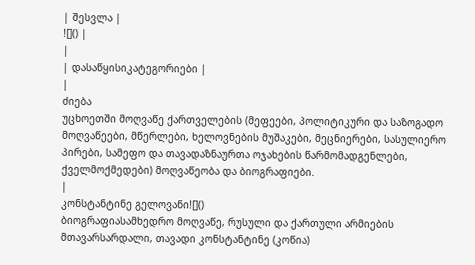| შესვლა |
![]() |
|
| დასაწყისიკატეგორიები |
|
ძიება
უცხოეთში მოღვაწე ქართველების (მეფეები, პოლიტიკური და საზოგადო მოღვაწეები, მწერლები, ხელოვნების მუშაკები, მეცნიერები, სასულიერო პირები, სამეფო და თავადაზნაურთა ოჯახების წარმომადგენლები, ქველმოქმედები) მოღვაწეობა და ბიოგრაფიები.
|
კონსტანტინე გელოვანი![]()
ბიოგრაფიასამხედრო მოღვაწე, რუსული და ქართული არმიების მთავარსარდალი, თავადი კონსტანტინე (კოწია)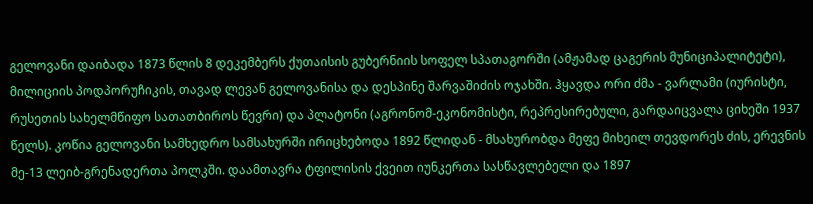გელოვანი დაიბადა 1873 წლის 8 დეკემბერს ქუთაისის გუბერნიის სოფელ სპათაგორში (ამჟამად ცაგერის მუნიციპალიტეტი), მილიციის პოდპორუჩიკის, თავად ლევან გელოვანისა და დესპინე შარვაშიძის ოჯახში. ჰყავდა ორი ძმა - ვარლამი (იურისტი, რუსეთის სახელმწიფო სათათბიროს წევრი) და პლატონი (აგრონომ-ეკონომისტი, რეპრესირებული, გარდაიცვალა ციხეში 1937 წელს). კოწია გელოვანი სამხედრო სამსახურში ირიცხებოდა 1892 წლიდან - მსახურობდა მეფე მიხეილ თევდორეს ძის, ერევნის მე-13 ლეიბ-გრენადერთა პოლკში. დაამთავრა ტფილისის ქვეით იუნკერთა სასწავლებელი და 1897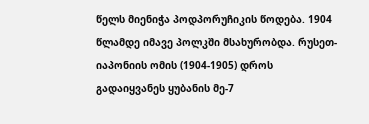წელს მიენიჭა პოდპორუჩიკის წოდება. 1904 წლამდე იმავე პოლკში მსახურობდა. რუსეთ-იაპონიის ომის (1904-1905) დროს გადაიყვანეს ყუბანის მე-7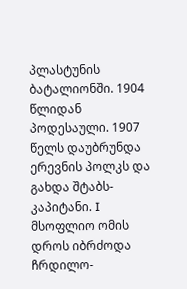პლასტუნის ბატალიონში. 1904 წლიდან პოდესაული. 1907 წელს დაუბრუნდა ერევნის პოლკს და გახდა შტაბს-კაპიტანი. I მსოფლიო ომის დროს იბრძოდა ჩრდილო-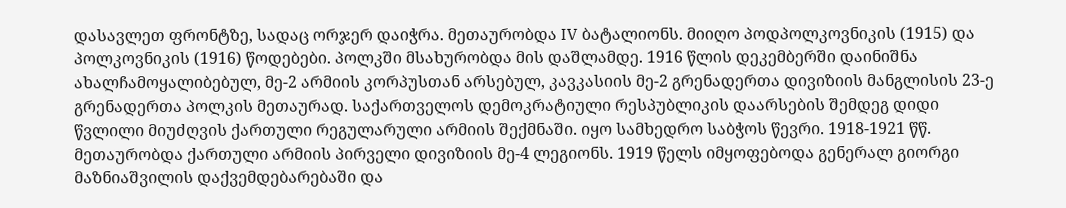დასავლეთ ფრონტზე, სადაც ორჯერ დაიჭრა. მეთაურობდა IV ბატალიონს. მიიღო პოდპოლკოვნიკის (1915) და პოლკოვნიკის (1916) წოდებები. პოლკში მსახურობდა მის დაშლამდე. 1916 წლის დეკემბერში დაინიშნა ახალჩამოყალიბებულ, მე-2 არმიის კორპუსთან არსებულ, კავკასიის მე-2 გრენადერთა დივიზიის მანგლისის 23-ე გრენადერთა პოლკის მეთაურად. საქართველოს დემოკრატიული რესპუბლიკის დაარსების შემდეგ დიდი წვლილი მიუძღვის ქართული რეგულარული არმიის შექმნაში. იყო სამხედრო საბჭოს წევრი. 1918-1921 წწ. მეთაურობდა ქართული არმიის პირველი დივიზიის მე-4 ლეგიონს. 1919 წელს იმყოფებოდა გენერალ გიორგი მაზნიაშვილის დაქვემდებარებაში და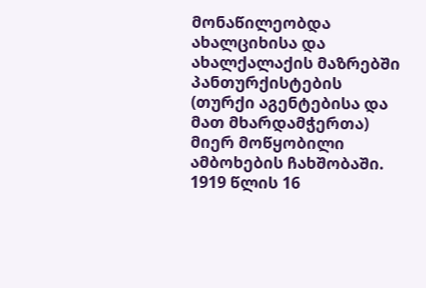მონაწილეობდა ახალციხისა და ახალქალაქის მაზრებში პანთურქისტების (თურქი აგენტებისა და მათ მხარდამჭერთა) მიერ მოწყობილი ამბოხების ჩახშობაში. 1919 წლის 16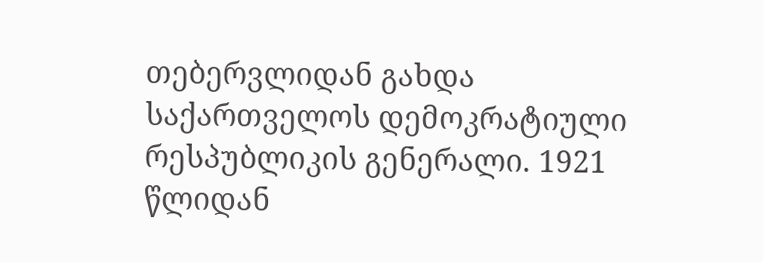თებერვლიდან გახდა საქართველოს დემოკრატიული რესპუბლიკის გენერალი. 1921 წლიდან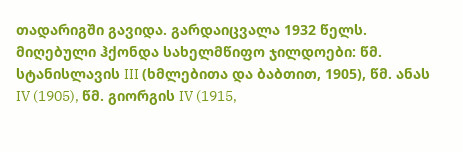თადარიგში გავიდა. გარდაიცვალა 1932 წელს. მიღებული ჰქონდა სახელმწიფო ჯილდოები: წმ. სტანისლავის III (ხმლებითა და ბაბთით, 1905), წმ. ანას IV (1905), წმ. გიორგის IV (1915,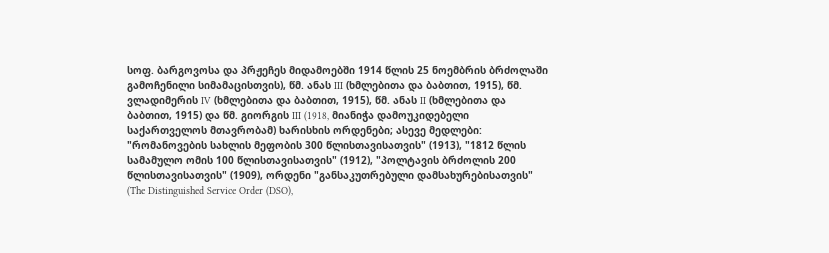სოფ. ბარგოვოსა და პრჟეჩეს მიდამოებში 1914 წლის 25 ნოემბრის ბრძოლაში გამოჩენილი სიმამაცისთვის), წმ. ანას III (ხმლებითა და ბაბთით, 1915), წმ. ვლადიმერის IV (ხმლებითა და ბაბთით, 1915), წმ. ანას II (ხმლებითა და ბაბთით, 1915) და წმ. გიორგის III (1918, მიანიჭა დამოუკიდებელი საქართველოს მთავრობამ) ხარისხის ორდენები; ასევე მედლები: "რომანოვების სახლის მეფობის 300 წლისთავისათვის" (1913), "1812 წლის სამამულო ომის 100 წლისთავისათვის" (1912), "პოლტავის ბრძოლის 200 წლისთავისათვის" (1909), ორდენი "განსაკუთრებული დამსახურებისათვის" (The Distinguished Service Order (DSO),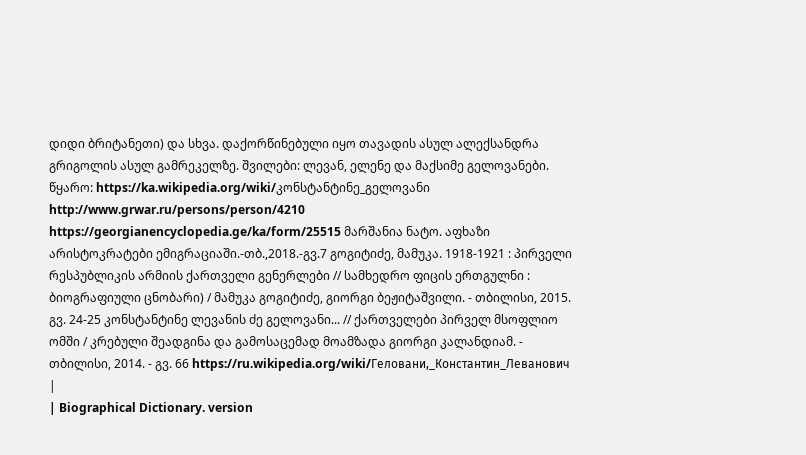დიდი ბრიტანეთი) და სხვა. დაქორწინებული იყო თავადის ასულ ალექსანდრა გრიგოლის ასულ გამრეკელზე. შვილები: ლევან, ელენე და მაქსიმე გელოვანები. წყარო: https://ka.wikipedia.org/wiki/კონსტანტინე_გელოვანი http://www.grwar.ru/persons/person/4210 https://georgianencyclopedia.ge/ka/form/25515 მარშანია ნატო. აფხაზი არისტოკრატები ემიგრაციაში.-თბ.,2018.-გვ.7 გოგიტიძე, მამუკა. 1918-1921 : პირველი რესპუბლიკის არმიის ქართველი გენერლები // სამხედრო ფიცის ერთგულნი : ბიოგრაფიული ცნობარი) / მამუკა გოგიტიძე, გიორგი ბეჟიტაშვილი. - თბილისი, 2015. გვ. 24-25 კონსტანტინე ლევანის ძე გელოვანი... // ქართველები პირველ მსოფლიო ომში / კრებული შეადგინა და გამოსაცემად მოამზადა გიორგი კალანდიამ. - თბილისი, 2014. - გვ. 66 https://ru.wikipedia.org/wiki/Геловани,_Константин_Леванович
|
| Biographical Dictionary. version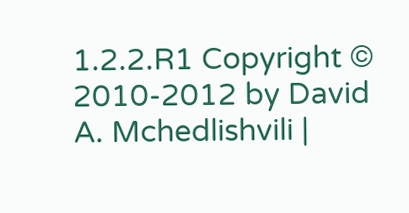1.2.2.R1 Copyright © 2010-2012 by David A. Mchedlishvili |